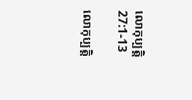លោកុប្បត្តិ 27:1-13

លោកុប្បត្តិ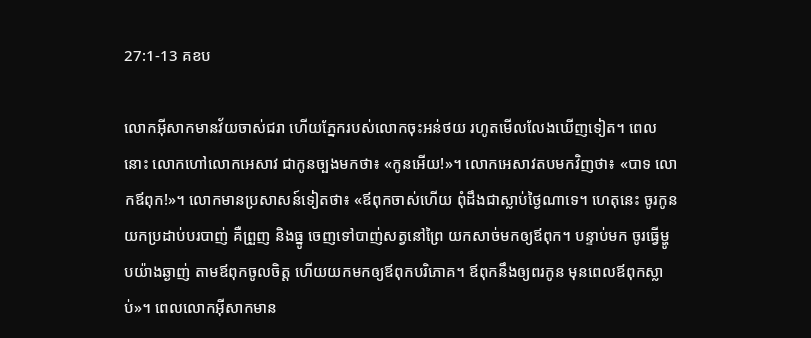27:1-13 គខប

លោកអ៊ីសាកមានវ័យចាស់ជរា ហើយភ្នែករបស់លោកចុះអន់‌ថយ រហូតមើលលែងឃើញទៀត។ ពេលនោះ លោកហៅលោកអេសាវ ជាកូនច្បងមកថា៖ «កូនអើយ!»។ លោកអេសាវតបមកវិញថា៖ «បាទ លោកឪពុក!»។ លោកមានប្រសាសន៍ទៀតថា៖ «ឪពុកចាស់ហើយ ពុំដឹងជាស្លាប់ថ្ងៃណាទេ។ ហេតុនេះ ចូរកូនយកប្រដាប់បរបាញ់ គឺព្រួញ និងធ្នូ ចេញទៅបាញ់សត្វនៅព្រៃ យកសាច់មកឲ្យឪពុក។ បន្ទាប់មក ចូរធ្វើម្ហូបយ៉ាងឆ្ងាញ់ តាមឪពុកចូលចិត្ត ហើយយកមកឲ្យឪពុកបរិភោគ។ ឪពុកនឹងឲ្យពរកូន មុនពេលឪពុកស្លាប់»។ ពេលលោកអ៊ីសាកមាន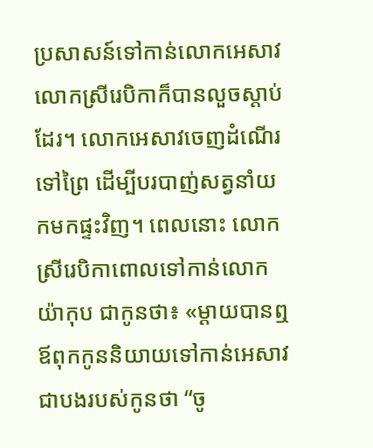ប្រសាសន៍ទៅកាន់លោកអេសាវ លោកស្រីរេបិកាក៏បានលួចស្ដាប់ដែរ។ លោកអេសាវចេញដំណើរទៅព្រៃ ដើម្បីបរបាញ់សត្វនាំយកមកផ្ទះវិញ។ ពេលនោះ លោកស្រីរេបិកាពោលទៅកាន់លោកយ៉ាកុប ជាកូនថា៖ «ម្ដាយបានឮឪពុកកូននិយាយទៅកាន់អេសាវ ជាបងរបស់កូនថា “ចូ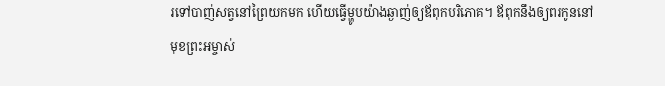រទៅបាញ់សត្វនៅព្រៃយកមក ហើយធ្វើម្ហូបយ៉ាងឆ្ងាញ់ឲ្យឪពុកបរិភោគ។ ឪពុកនឹងឲ្យពរកូននៅមុខព្រះ‌អម្ចាស់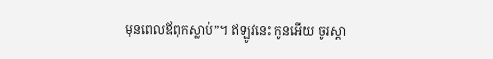មុនពេលឪពុកស្លាប់”។ ឥឡូវនេះ កូនអើយ ចូរស្ដា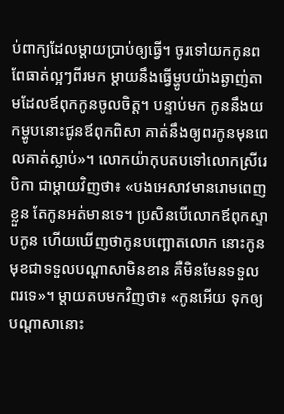ប់ពាក្យដែលម្ដាយប្រាប់ឲ្យធ្វើ។ ចូរទៅយកកូនពពែធាត់ល្អៗពីរមក ម្ដាយនឹងធ្វើម្ហូបយ៉ាងឆ្ងាញ់តាមដែលឪពុកកូនចូលចិត្ត។ បន្ទាប់មក កូននឹងយកម្ហូបនោះជូនឪពុកពិសា គាត់នឹងឲ្យពរកូនមុនពេលគាត់ស្លាប់»។ លោកយ៉ាកុបតបទៅលោកស្រីរេបិកា ជាម្ដាយវិញថា៖ «បងអេសាវមានរោមពេញខ្លួន តែកូនអត់មានទេ។ ប្រសិនបើលោកឪពុកស្ទាបកូន ហើយឃើញថាកូនបញ្ឆោតលោក នោះកូនមុខជាទទួលបណ្ដាសាមិនខាន គឺមិនមែនទទួលពរទេ»។ ម្ដាយតបមកវិញថា៖ «កូនអើយ ទុកឲ្យបណ្ដាសានោះ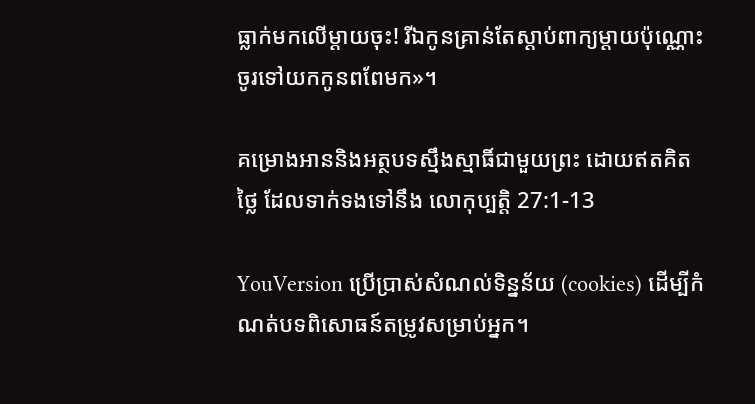ធ្លាក់មកលើម្ដាយចុះ! រីឯកូនគ្រាន់តែស្ដាប់ពាក្យម្ដាយប៉ុណ្ណោះ ចូរទៅយកកូនពពែមក»។

គម្រោងអាននិងអត្ថបទស្មឹងស្មាធិ៍ជាមួយព្រះ ដោយឥតគិតថ្លៃ ដែលទាក់ទងទៅនឹង លោកុប្បត្តិ 27:1-13

YouVersion ប្រើប្រាស់សំណល់ទិន្នន័យ (cookies) ដើម្បីកំណត់បទពិសោធន៍តម្រូវសម្រាប់អ្នក។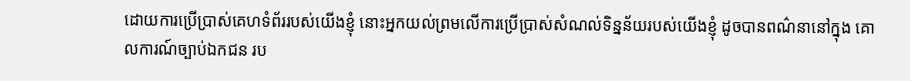ដោយការប្រើប្រាស់គេហទំព័ររបស់យើងខ្ញុំ នោះអ្នកយល់ព្រមលើការប្រើប្រាស់សំណល់ទិន្នន័យរបស់យើងខ្ញុំ ដូចបានពណ៌នានៅក្នុង គោលការណ៍ច្បាប់ឯកជន រប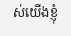ស់យើងខ្ញុំ